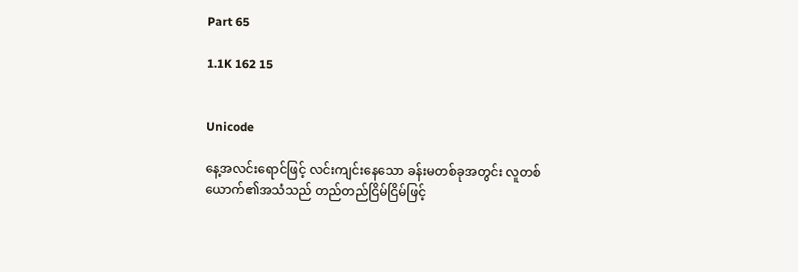Part 65

1.1K 162 15


Unicode

နေ့အလင်းရောင်ဖြင့် လင်းကျင်းနေသော ခန်းမတစ်ခုအတွင်း လူတစ်ယောက်၏အသံသည် တည်တည်ငြိမ်ငြိမ်ဖြင့်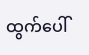ထွက်ပေါ်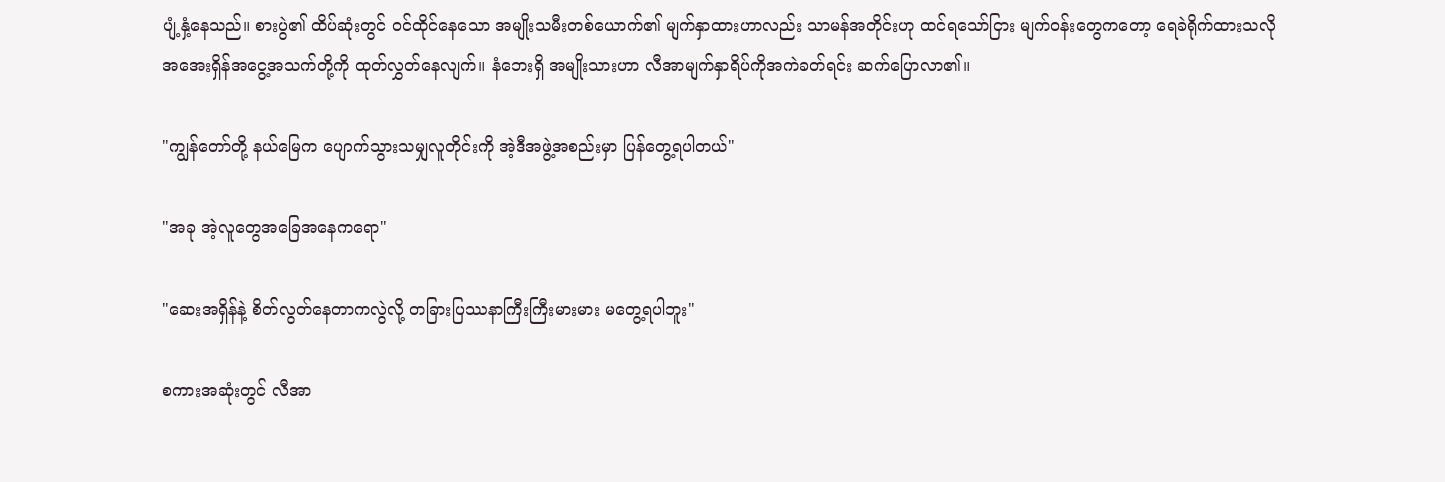ပျံ့နှံ့နေသည်။ စားပွဲ၏ ထိပ်ဆုံးတွင် ဝင်ထိုင်နေသော အမျိုးသမီးတစ်ယောက်၏ မျက်နှာထားဟာလည်း သာမန်အတိုင်းဟု ထင်ရသော်ငြား မျက်ဝန်းတွေကတော့ ရေခဲရိုက်ထားသလို အအေးရှိန်အငွေ့အသက်တို့ကို ထုတ်လွှတ်နေလျက်။ နံဘေးရှိ အမျိုးသားဟာ လီအာမျက်နှာရိပ်ကိုအကဲခတ်ရင်း ဆက်ပြောလာ၏။

"ကျွန်တော်တို့ နယ်မြေက ပျောက်သွားသမျှလူတိုင်းကို အဲ့ဒီအဖွဲ့အစည်းမှာ ပြန်တွေ့ရပါတယ်"

"အခု အဲ့လူတွေအခြေအနေကရော"

"ဆေးအရှိန်နဲ့ စိတ်လွတ်နေတာကလွဲလို့ တခြားပြဿနာကြီးကြီးမားမား မတွေ့ရပါဘူး"

စကားအဆုံးတွင် လီအာ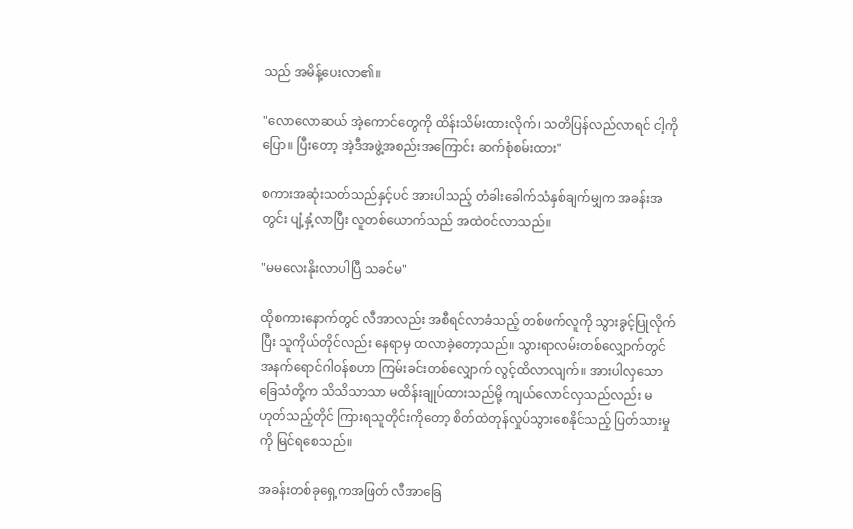သည် အမိန့်ပေးလာ၏။

"လောလောဆယ် အဲ့ကောင်တွေကို ထိန်းသိမ်းထားလိုက်၊ သတိပြန်လည်လာရင် ငါ့ကိုပြော။ ပြီးတော့ အဲ့ဒီအဖွဲ့အစည်းအကြောင်း ဆက်စုံစမ်းထား"

စကားအဆုံးသတ်သည်နှင့်ပင် အားပါသည့် တံခါးခေါက်သံနှစ်ချက်မျှက အခန်းအတွင်း ပျံ့နှံ့လာပြီး လူတစ်ယောက်သည် အထဲဝင်လာသည်။

"မမလေးနိုးလာပါပြီ သခင်မ"

ထိုစကားနောက်တွင် လီအာလည်း အစီရင်လာခံသည့် တစ်ဖက်လူကို သွားခွင့်ပြုလိုက်ပြီး သူကိုယ်တိုင်လည်း နေရာမှ ထလာခဲ့တော့သည်။ သွားရာလမ်းတစ်လျှောက်တွင် အနက်ရောင်ဂါဝန်စဟာ ကြမ်းခင်းတစ်လျှောက် လွင့်ထိလာလျက်။ အားပါလှသော ခြေသံတို့က သိသိသာသာ မထိန်းချုပ်ထားသည်မို့ ကျယ်လောင်လှသည်လည်း မဟုတ်သည့်တိုင် ကြားရသူတိုင်းကိုတော့ စိတ်ထဲတုန်လှုပ်သွားစေနိုင်သည့် ပြတ်သားမှုကို မြင်ရစေသည်။

အခန်းတစ်ခုရှေ့ကအဖြတ် လီအာခြေ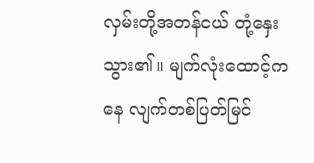လှမ်းတို့အတန်ငယ် တုံ့နှေးသွား၏။ မျက်လုံးထောင့်ကနေ လျက်တစ်ပြတ်မြင်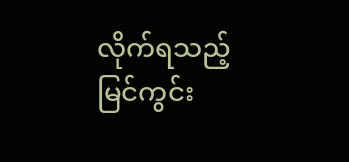လိုက်ရသည့် မြင်ကွင်း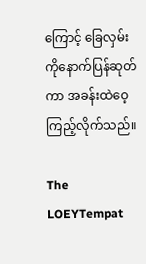ကြောင့် ခြေလှမ်းကိုနောက်ပြန်ဆုတ်ကာ အခန်းထဲဝေ့ကြည့်လိုက်သည်။

The LOEYTempat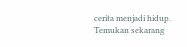cerita menjadi hidup. Temukan sekarang